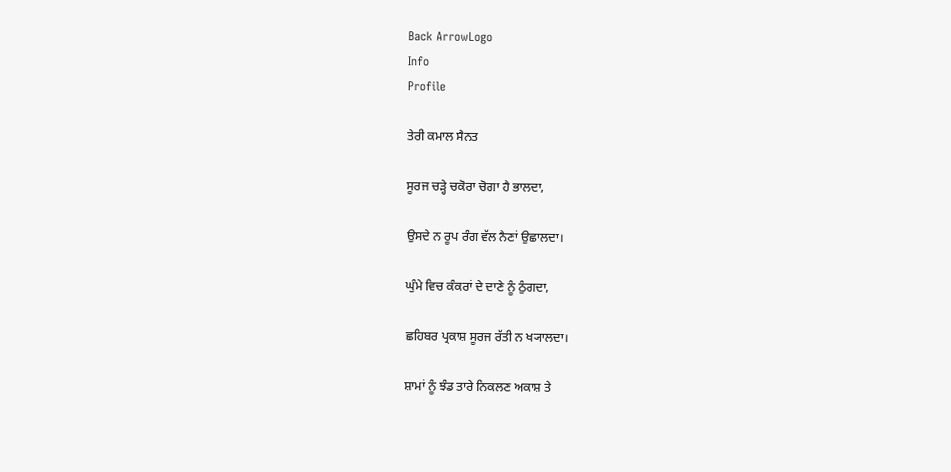Back ArrowLogo
Info
Profile

ਤੇਰੀ ਕਮਾਲ ਸੈਨਤ

ਸੂਰਜ ਚੜ੍ਹੇ ਚਕੋਰਾ ਚੋਗਾ ਹੈ ਭਾਲਦਾ,

ਉਸਦੇ ਨ ਰੂਪ ਰੰਗ ਵੱਲ ਨੈਣਾਂ ਉਛਾਲਦਾ।

ਘੁੰਮੇ ਵਿਚ ਕੰਕਰਾਂ ਦੇ ਦਾਣੇ ਨੂੰ ਠੁੰਗਦਾ,

ਛਹਿਬਰ ਪ੍ਰਕਾਸ਼ ਸੂਰਜ ਰੱਤੀ ਨ ਖ੍ਯਾਲਦਾ।

ਸ਼ਾਮਾਂ ਨੂੰ ਝੰਡ ਤਾਰੇ ਨਿਕਲਣ ਅਕਾਸ਼ ਤੇ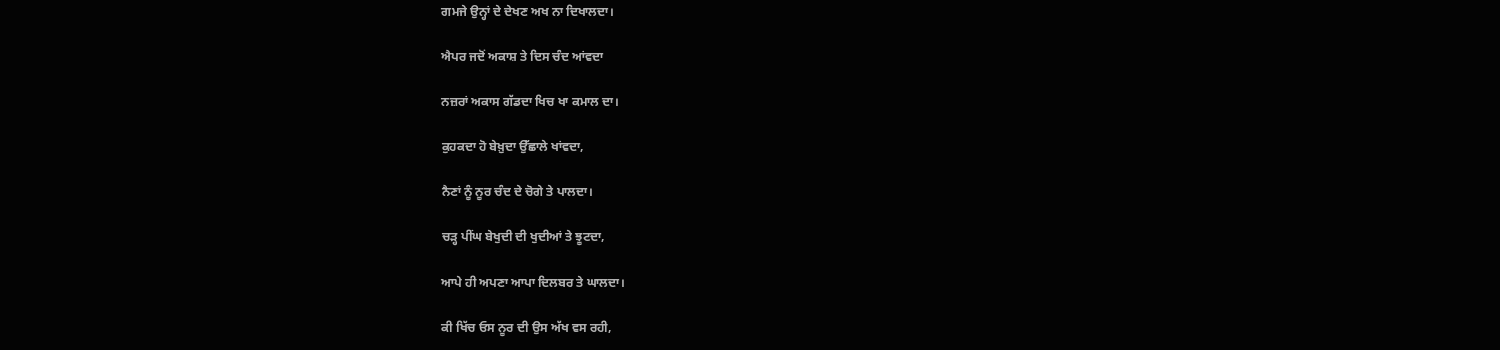ਗਮਜੇ ਉਨ੍ਹਾਂ ਦੇ ਦੇਖਣ ਅਖ ਨਾ ਦਿਖਾਲਦਾ।

ਐਪਰ ਜਦੋਂ ਅਕਾਸ਼ ਤੇ ਦਿਸ ਚੰਦ ਆਂਵਦਾ

ਨਜ਼ਰਾਂ ਅਕਾਸ ਗੱਡਦਾ ਖਿਚ ਖਾ ਕਮਾਲ ਦਾ।

ਕੁਹਕਦਾ ਹੋ ਬੇਖ਼ੁਦਾ ਉੱਛਾਲੇ ਖਾਂਵਦਾ,

ਨੈਣਾਂ ਨੂੰ ਨੂਰ ਚੰਦ ਦੇ ਚੋਗੇ ਤੇ ਪਾਲਦਾ।

ਚੜ੍ਹ ਪੀਂਘ ਬੇਖੁਦੀ ਦੀ ਖੁਦੀਆਂ ਤੇ ਝੂਟਦਾ,

ਆਪੇ ਹੀ ਅਪਣਾ ਆਪਾ ਦਿਲਬਰ ਤੇ ਘਾਲਦਾ।

ਕੀ ਖਿੱਚ ਓਸ ਨੂਰ ਦੀ ਉਸ ਅੱਖ ਵਸ ਰਹੀ,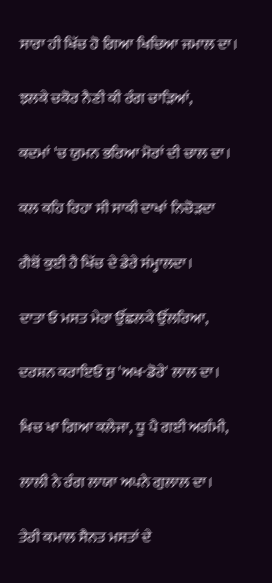ਸਾਰਾ ਹੀ ਖਿੱਚ ਹੋ ਗਿਆ ਖਿਚਿਆ ਜਮਾਲ ਦਾ।

ਝਲਕੇ ਚਕੋਰ ਨੈਣੀ ਕੀ ਰੰਗ ਚਾੜਿਆਂ,

ਕਦਮਾਂ 'ਚ ਯੁਮਨ ਭਰਿਆ ਮੋਰਾਂ ਦੀ ਚਾਲ ਦਾ।

ਕਲ ਕਹਿ ਰਿਹਾ ਸੀ ਸਾਕੀ ਦਾਖਾਂ ਨਿਚੋੜਦਾ

ਗੈਬੋਂ ਕੁਈ ਹੈ ਖਿੱਚ ਦੇ ਡੇਰੇ ਸਂਮ੍ਹਾਲਦਾ।

ਦਾਤਾ ਓ ਮਸਤ ਮੇਰਾ ਉੱਛਲਕੇ ਉੱਲਰਿਆ,

ਦਰਸ਼ਨ ਕਰਾਇਓ ਸੁ 'ਅਖ-ਡੋਰੇ' ਲਾਲ ਦਾ।

ਖਿਚ ਖਾ ਗਿਆ ਕਲੇਜਾ, ਧੂ ਪੈ ਗਈ ਅਗੰਮੀ,

ਲਾਲੀ ਨੇ ਰੰਗ ਲਾਯਾ ਅਪਨੇ ਗੁਲਾਲ ਦਾ।

ਤੇਰੀ ਕਮਾਲ ਸੈਨਤ ਮਸਤਾਂ ਦੇ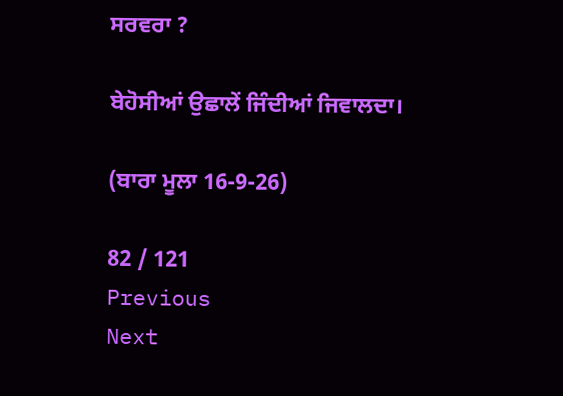ਸਰਵਰਾ ?

ਬੇਹੋਸੀਆਂ ਉਛਾਲੇਂ ਜਿੰਦੀਆਂ ਜਿਵਾਲਦਾ।

(ਬਾਰਾ ਮੂਲਾ 16-9-26)

82 / 121
Previous
Next